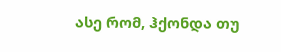ასე რომ, ჰქონდა თუ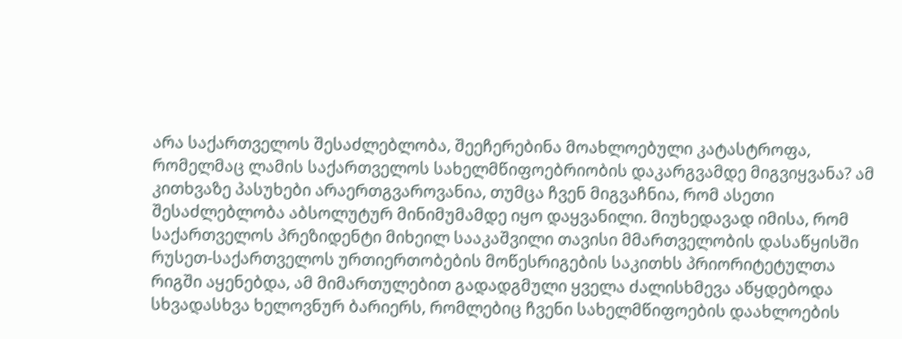არა საქართველოს შესაძლებლობა, შეეჩერებინა მოახლოებული კატასტროფა, რომელმაც ლამის საქართველოს სახელმწიფოებრიობის დაკარგვამდე მიგვიყვანა? ამ კითხვაზე პასუხები არაერთგვაროვანია, თუმცა ჩვენ მიგვაჩნია, რომ ასეთი შესაძლებლობა აბსოლუტურ მინიმუმამდე იყო დაყვანილი. მიუხედავად იმისა, რომ საქართველოს პრეზიდენტი მიხეილ სააკაშვილი თავისი მმართველობის დასაწყისში რუსეთ-საქართველოს ურთიერთობების მოწესრიგების საკითხს პრიორიტეტულთა რიგში აყენებდა, ამ მიმართულებით გადადგმული ყველა ძალისხმევა აწყდებოდა სხვადასხვა ხელოვნურ ბარიერს, რომლებიც ჩვენი სახელმწიფოების დაახლოების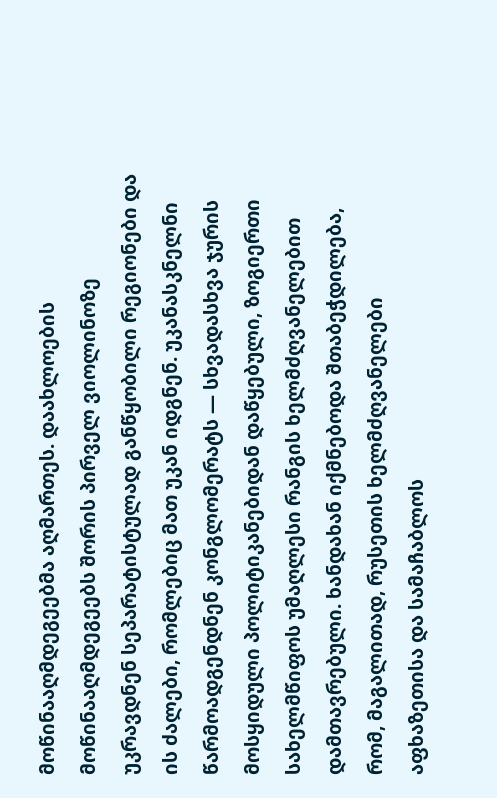მოწინააღმდეგეებმა აღმართეს. დაახლოების მოწინააღმდეგეებს შორის პირველ ვიოლინოზე უკრავდნენ სეპარატისტულად განწყობილი რეგიონები და ის ძალები, რომლებიც მათ უკან იდგნენ. უკანასკნელნი წარმოადგენდნენ კონგლომერატს — სხვადასხვა ჯურის მოსყიდული პოლიტიკანებიდან დაწყებული, ზოგიერთი სახელმწიფოს უმაღლესი რანგის ხელმძღვანელებით დამთავრებული. ხანდახან იქმნებოდა შთაბეჭდილება, რომ, მაგალითად, რუსეთის ხელმძღვანელები აფხაზეთისა და სამაჩაბლოს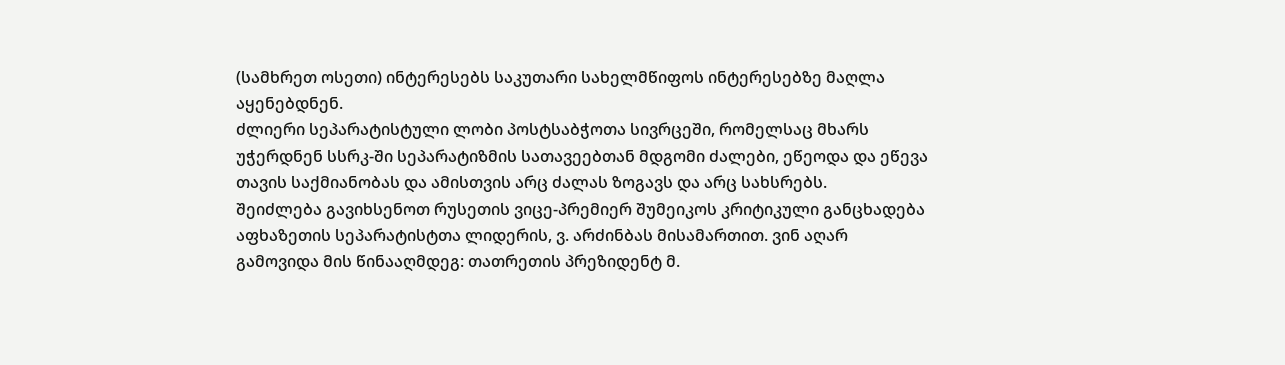(სამხრეთ ოსეთი) ინტერესებს საკუთარი სახელმწიფოს ინტერესებზე მაღლა აყენებდნენ.
ძლიერი სეპარატისტული ლობი პოსტსაბჭოთა სივრცეში, რომელსაც მხარს უჭერდნენ სსრკ-ში სეპარატიზმის სათავეებთან მდგომი ძალები, ეწეოდა და ეწევა თავის საქმიანობას და ამისთვის არც ძალას ზოგავს და არც სახსრებს.
შეიძლება გავიხსენოთ რუსეთის ვიცე-პრემიერ შუმეიკოს კრიტიკული განცხადება აფხაზეთის სეპარატისტთა ლიდერის, ვ. არძინბას მისამართით. ვინ აღარ გამოვიდა მის წინააღმდეგ: თათრეთის პრეზიდენტ მ.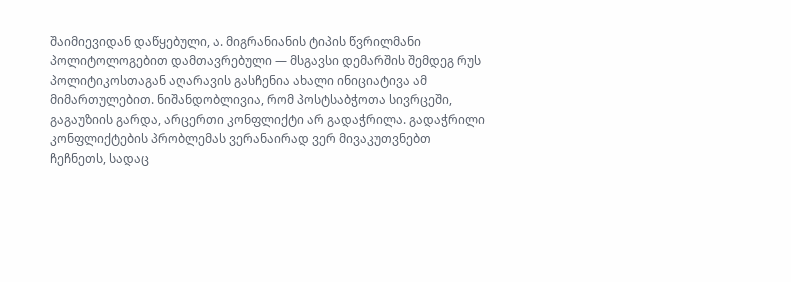შაიმიევიდან დაწყებული, ა. მიგრანიანის ტიპის წვრილმანი პოლიტოლოგებით დამთავრებული — მსგავსი დემარშის შემდეგ რუს პოლიტიკოსთაგან აღარავის გასჩენია ახალი ინიციატივა ამ მიმართულებით. ნიშანდობლივია, რომ პოსტსაბჭოთა სივრცეში, გაგაუზიის გარდა, არცერთი კონფლიქტი არ გადაჭრილა. გადაჭრილი კონფლიქტების პრობლემას ვერანაირად ვერ მივაკუთვნებთ ჩეჩნეთს, სადაც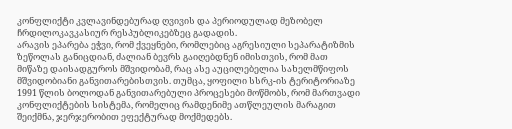კონფლიქტი კვლავინდებურად ღვივის და პერიოდულად მეზობელ ჩრდილოკავკასიურ რესპუბლიკებზეც გადადის.
არავის ეპარება ეჭვი, რომ ქვეყნები, რომლებიც აგრესიული სეპარატიზმის ზეწოლას განიცდიან, ძალიან ბევრს გაიღებდნენ იმისთვის, რომ მათ მიწაზე დაისადგუროს მშვიდობამ, რაც ასე აუცილებელია სახელმწიფოს მშვიდობიანი განვითარებისთვის. თუმცა, ყოფილი სსრკ-ის ტერიტორიაზე 1991 წლის ბოლოდან განვითარებული პროცესები მოწმობს, რომ მართვადი კონფლიქტების სისტემა, რომელიც რამდენიმე ათწლეულის მარაგით შეიქმნა, ჯერჯერობით ეფექტურად მოქმედებს.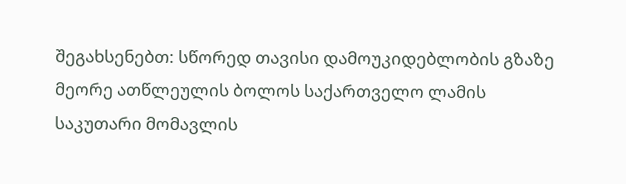შეგახსენებთ: სწორედ თავისი დამოუკიდებლობის გზაზე მეორე ათწლეულის ბოლოს საქართველო ლამის საკუთარი მომავლის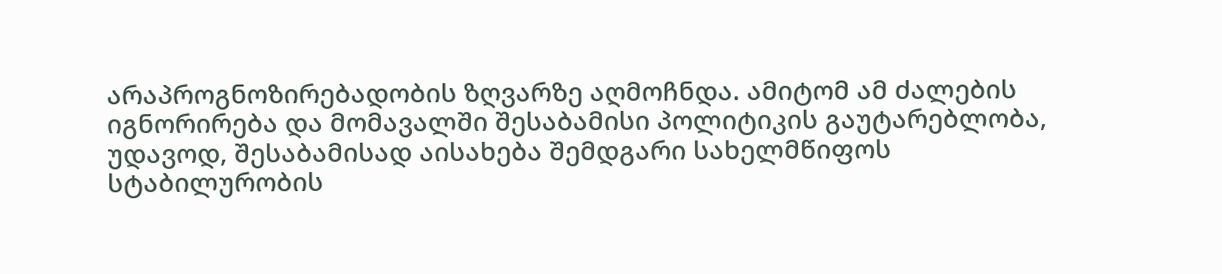არაპროგნოზირებადობის ზღვარზე აღმოჩნდა. ამიტომ ამ ძალების იგნორირება და მომავალში შესაბამისი პოლიტიკის გაუტარებლობა, უდავოდ, შესაბამისად აისახება შემდგარი სახელმწიფოს სტაბილურობის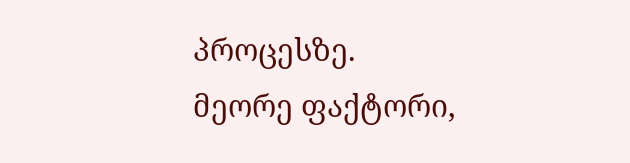პროცესზე.
მეორე ფაქტორი,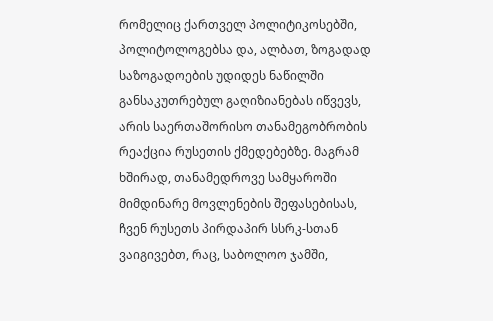რომელიც ქართველ პოლიტიკოსებში, პოლიტოლოგებსა და, ალბათ, ზოგადად საზოგადოების უდიდეს ნაწილში განსაკუთრებულ გაღიზიანებას იწვევს, არის საერთაშორისო თანამეგობრობის რეაქცია რუსეთის ქმედებებზე. მაგრამ ხშირად, თანამედროვე სამყაროში მიმდინარე მოვლენების შეფასებისას, ჩვენ რუსეთს პირდაპირ სსრკ-სთან ვაიგივებთ, რაც, საბოლოო ჯამში,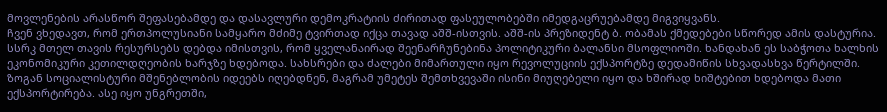მოვლენების არასწორ შეფასებამდე და დასავლური დემოკრატიის ძირითად ფასეულობებში იმედგაცრუებამდე მიგვიყვანს.
ჩვენ ვხედავთ, რომ ერთპოლუსიანი სამყარო მძიმე ტვირთად იქცა თავად აშშ-ისთვის. აშშ-ის პრეზიდენტ ბ. ობამას ქმედებები სწორედ ამის დასტურია. სსრკ მთელ თავის რესურსებს დებდა იმისთვის, რომ ყველანაირად შეენარჩუნებინა პოლიტიკური ბალანსი მსოფლიოში. ხანდახან ეს საბჭოთა ხალხის ეკონომიკური კეთილდღეობის ხარჯზე ხდებოდა. სახსრები და ძალები მიმართული იყო რევოლუციის ექსპორტზე დედამიწის სხვადასხვა წერტილში. ზოგან სოციალისტური მშენებლობის იდეებს იღებდნენ, მაგრამ უმეტეს შემთხვევაში ისინი მიუღებელი იყო და ხშირად ხიშტებით ხდებოდა მათი ექსპორტირება. ასე იყო უნგრეთში,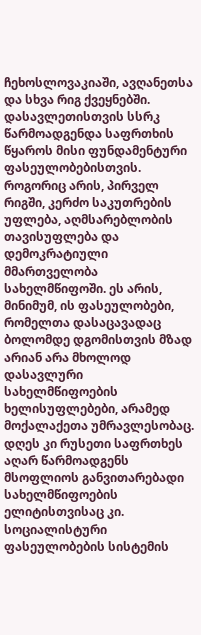ჩეხოსლოვაკიაში, ავღანეთსა და სხვა რიგ ქვეყნებში.
დასავლეთისთვის სსრკ წარმოადგენდა საფრთხის წყაროს მისი ფუნდამენტური ფასეულობებისთვის. როგორიც არის, პირველ რიგში, კერძო საკუთრების უფლება, აღმსარებლობის თავისუფლება და დემოკრატიული მმართველობა სახელმწიფოში. ეს არის, მინიმუმ, ის ფასეულობები, რომელთა დასაცავადაც ბოლომდე დგომისთვის მზად არიან არა მხოლოდ დასავლური სახელმწიფოების ხელისუფლებები, არამედ მოქალაქეთა უმრავლესობაც. დღეს კი რუსეთი საფრთხეს აღარ წარმოადგენს მსოფლიოს განვითარებადი სახელმწიფოების ელიტისთვისაც კი. სოციალისტური ფასეულობების სისტემის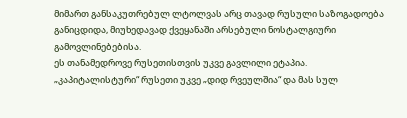მიმართ განსაკუთრებულ ლტოლვას არც თავად რუსული საზოგადოება განიცდიდა, მიუხედავად ქვეყანაში არსებული ნოსტალგიური გამოვლინებებისა.
ეს თანამედროვე რუსეთისთვის უკვე გავლილი ეტაპია. „კაპიტალისტური“ რუსეთი უკვე „დიდ რვეულშია“ და მას სულ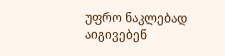უფრო ნაკლებად აიგივებენ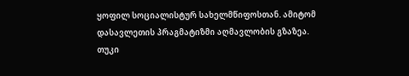ყოფილ სოციალისტურ სახელმწიფოსთან. ამიტომ დასავლეთის პრაგმატიზმი აღმავლობის გზაზეა. თუკი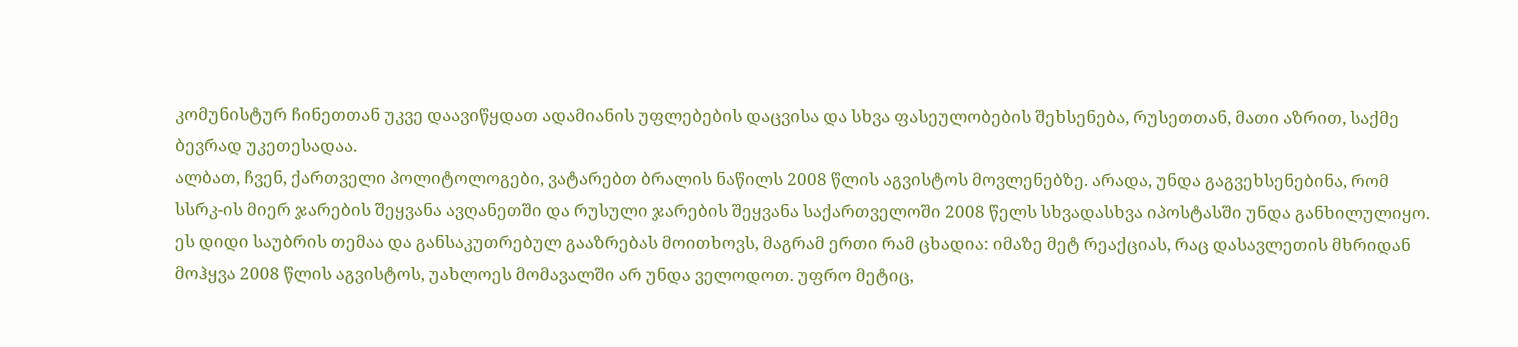კომუნისტურ ჩინეთთან უკვე დაავიწყდათ ადამიანის უფლებების დაცვისა და სხვა ფასეულობების შეხსენება, რუსეთთან, მათი აზრით, საქმე ბევრად უკეთესადაა.
ალბათ, ჩვენ, ქართველი პოლიტოლოგები, ვატარებთ ბრალის ნაწილს 2008 წლის აგვისტოს მოვლენებზე. არადა, უნდა გაგვეხსენებინა, რომ სსრკ-ის მიერ ჯარების შეყვანა ავღანეთში და რუსული ჯარების შეყვანა საქართველოში 2008 წელს სხვადასხვა იპოსტასში უნდა განხილულიყო. ეს დიდი საუბრის თემაა და განსაკუთრებულ გააზრებას მოითხოვს, მაგრამ ერთი რამ ცხადია: იმაზე მეტ რეაქციას, რაც დასავლეთის მხრიდან მოჰყვა 2008 წლის აგვისტოს, უახლოეს მომავალში არ უნდა ველოდოთ. უფრო მეტიც,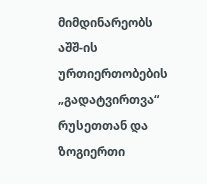მიმდინარეობს აშშ-ის ურთიერთობების „გადატვირთვა“ რუსეთთან და ზოგიერთი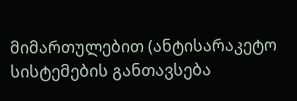მიმართულებით (ანტისარაკეტო სისტემების განთავსება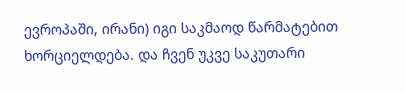ევროპაში, ირანი) იგი საკმაოდ წარმატებით ხორციელდება. და ჩვენ უკვე საკუთარი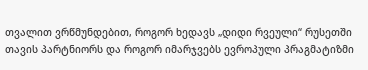თვალით ვრწმუნდებით, როგორ ხედავს „დიდი რვეული“ რუსეთში თავის პარტნიორს და როგორ იმარჯვებს ევროპული პრაგმატიზმი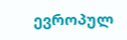ევროპულ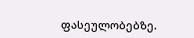ფასეულობებზე.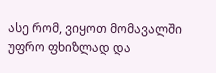ასე რომ, ვიყოთ მომავალში უფრო ფხიზლად და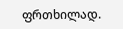ფრთხილად.